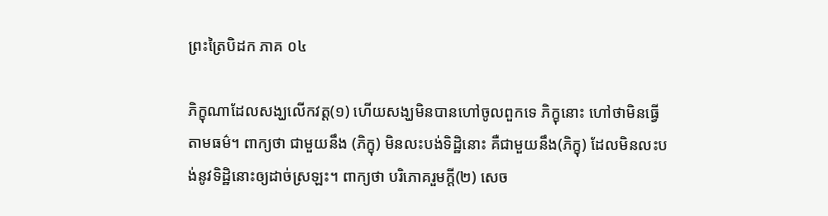ព្រះត្រៃបិដក ភាគ ០៤

ភិក្ខុណាដែលសង្ឃលើកវត្ត(១) ហើយសង្ឃមិនបានហៅចូលពួកទេ ភិក្ខុនោះ ហៅថាមិនធ្វើតាមធម៌។ ពាក្យថា ជាមួយនឹង (ភិក្ខុ) មិនលះបង់ទិដ្ឋិនោះ គឺជាមួយនឹង(ភិក្ខុ) ដែលមិនលះបង់នូវទិដ្ឋិនោះឲ្យដាច់ស្រឡះ។ ពាក្យថា បរិភោគរួមក្តី(២) សេច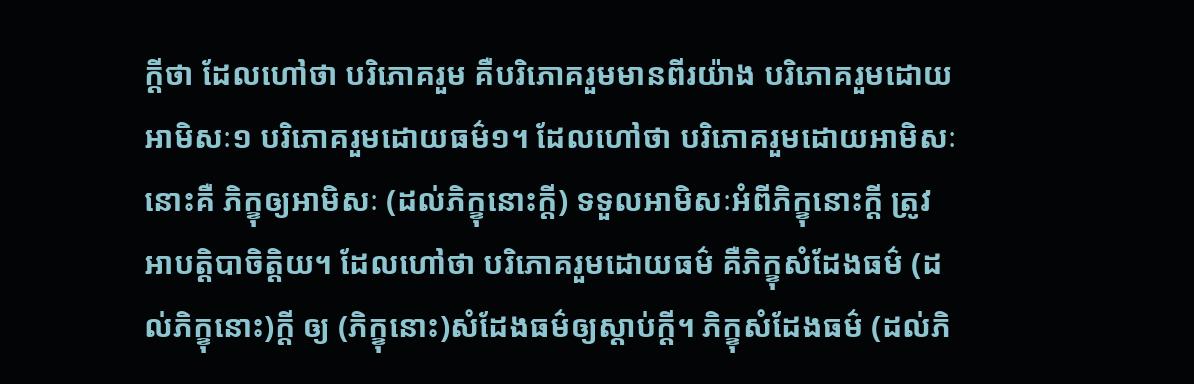ក្តីថា ដែលហៅថា បរិភោគរួម គឺបរិភោគរួមមានពីរយ៉ាង បរិភោគរួមដោយអាមិសៈ១ បរិភោគរួមដោយធម៌១។ ដែលហៅថា បរិភោគរួមដោយអាមិសៈនោះគឺ ភិក្ខុឲ្យអាមិសៈ (ដល់ភិក្ខុនោះក្តី) ទទួលអាមិសៈអំពីភិក្ខុនោះក្តី ត្រូវអាបត្តិបាចិត្តិយ។ ដែលហៅថា បរិភោគរួមដោយធម៌ គឺភិក្ខុសំដែងធម៌ (ដល់ភិក្ខុនោះ)ក្តី ឲ្យ (ភិក្ខុនោះ)សំដែងធម៌ឲ្យស្តាប់ក្តី។ ភិក្ខុសំដែងធម៌ (ដល់ភិ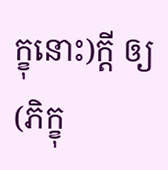ក្ខុនោះ)ក្តី ឲ្យ(ភិក្ខុ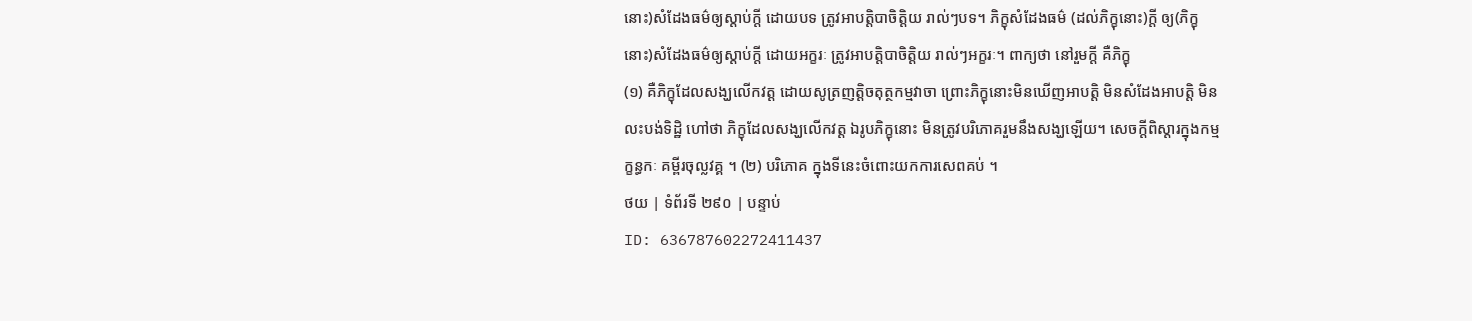នោះ)សំដែងធម៌ឲ្យស្តាប់ក្តី ដោយបទ ត្រូវអាបត្តិបាចិត្តិយ រាល់ៗបទ។ ភិក្ខុសំដែងធម៌ (ដល់ភិក្ខុនោះ)ក្តី ឲ្យ(ភិក្ខុនោះ)សំដែងធម៌ឲ្យស្តាប់ក្តី ដោយអក្ខរៈ ត្រូវអាបត្តិបាចិត្តិយ រាល់ៗអក្ខរៈ។ ពាក្យថា នៅរួមក្តី គឺភិក្ខុ
(១) គឺភិក្ខុដែលសង្ឃលើកវត្ត ដោយសូត្រញត្តិចតុត្ថកម្មវាចា ព្រោះភិក្ខុនោះមិនឃើញអាបត្តិ មិនសំដែងអាបត្តិ មិនលះបង់ទិដ្ឋិ ហៅថា ភិក្ខុដែលសង្ឃលើកវត្ត ឯរូបភិក្ខុនោះ មិនត្រូវបរិភោគរួមនឹងសង្ឃឡើយ។ សេចក្តីពិស្តារក្នុងកម្មក្ខន្ធកៈ គម្ពីរចុល្លវគ្គ ។ (២) បរិភោគ ក្នុងទីនេះចំពោះយកការសេពគប់ ។
ថយ | ទំព័រទី ២៩០ | បន្ទាប់
ID: 636787602272411437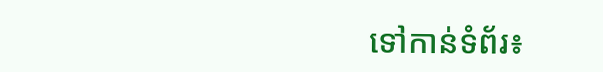ទៅកាន់ទំព័រ៖